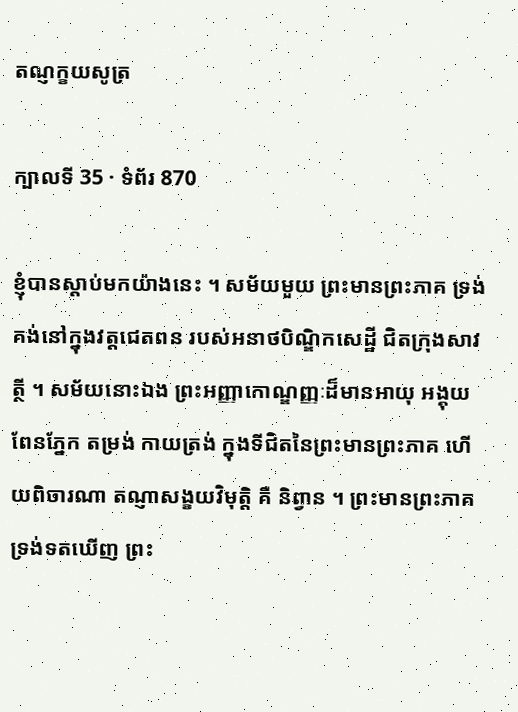តណ្ញក្ខយសូត្រ

ក្បាលទី 35 · ទំព័រ 870

ខ្ញុំបានស្តាប់មកយ៉ាងនេះ ។ សម័យមួយ ព្រះមានព្រះភាគ ទ្រង់គង់នៅក្នុងវត្តជេតពន របស់អនាថបិណ្ឌិកសេដ្ឋី ជិតក្រុងសាវត្ថី ។ សម័យនោះឯង ព្រះអញ្ញាកោណ្ឌញ្ញៈដ៏មានអាយុ អង្គុយពែនភ្នែក តម្រង់ កាយត្រង់ ក្នុងទីជិតនៃព្រះមានព្រះភាគ ហើយពិចារណា តណ្ញាសង្ខយវិមុត្តិ គឺ និព្វាន ។ ព្រះមានព្រះភាគ ទ្រង់ទតឃើញ ព្រះ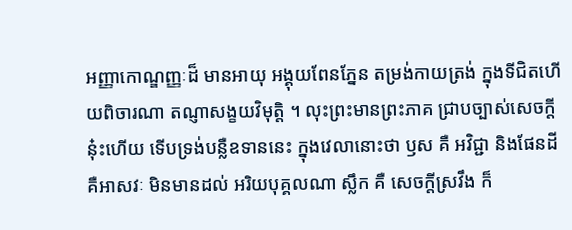អញ្ញាកោណ្ឌញ្ញៈដ៏ មានអាយុ អង្គុយពែនភ្នែន តម្រង់កាយត្រង់ ក្នុងទីជិតហើយពិចារណា តណ្ញាសង្ខយវិមុត្តិ ។ លុះព្រះមានព្រះភាគ ជ្រាបច្បាស់សេចក្តីនុ៎ះហើយ ទើបទ្រង់បន្លឺឧទាននេះ ក្នុងវេលានោះថា ឫស គឺ អវិជ្ជា និងផែនដី គឺអាសវៈ មិនមានដល់ អរិយបុគ្គលណា ស្លឹក គឺ សេចក្តីស្រវឹង ក៏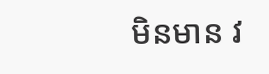មិនមាន វ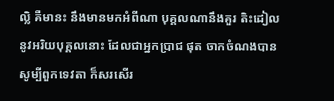ល្លិ គឺមានះ នឹងមានមកអំពីណា បុគ្គលណានឹងគួរ តិះដៀលនូវអរិយបុគ្គលនោះ ដែលជាអ្នកប្រាជ ផុត ចាកចំណងបាន សូម្បីពួកទេវតា ក៏សរសើរ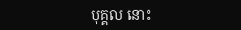បុគ្គល នោះ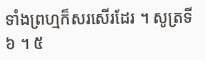ទាំងព្រហ្មក៏សរសើរដែរ ។ សូត្រទី ៦ ។ ៥